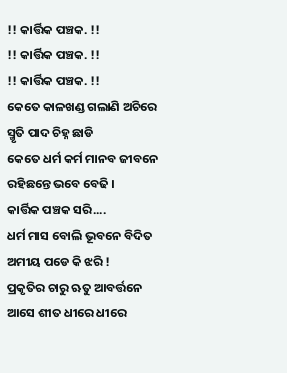!! କାର୍ତ୍ତିକ ପଞ୍ଚକ. !!
!! କାର୍ତ୍ତିକ ପଞ୍ଚକ. !!
!! କାର୍ତ୍ତିକ ପଞ୍ଚକ. !!
କେତେ କାଳଖଣ୍ଡ ଗଲାଣି ଅଚିରେ
ସ୍ମୃତି ପାଦ ଚିହ୍ନ ଛାଡି
କେତେ ଧର୍ମ କର୍ମ ମାନବ ଜୀବନେ
ରହିଛନ୍ତେ ଭବେ ବେଢି ।
କାର୍ତ୍ତିକ ପଞ୍ଚକ ସରି....
ଧର୍ମ ମାସ ବୋଲି ଭୂବନେ ବିଦିତ
ଅମୀୟ ପଡେ କି ଝରି !
ପ୍ରକୃତିର ଚାରୁ ଋତୁ ଆବର୍ତ୍ତନେ
ଆସେ ଶୀତ ଧୀରେ ଧୀରେ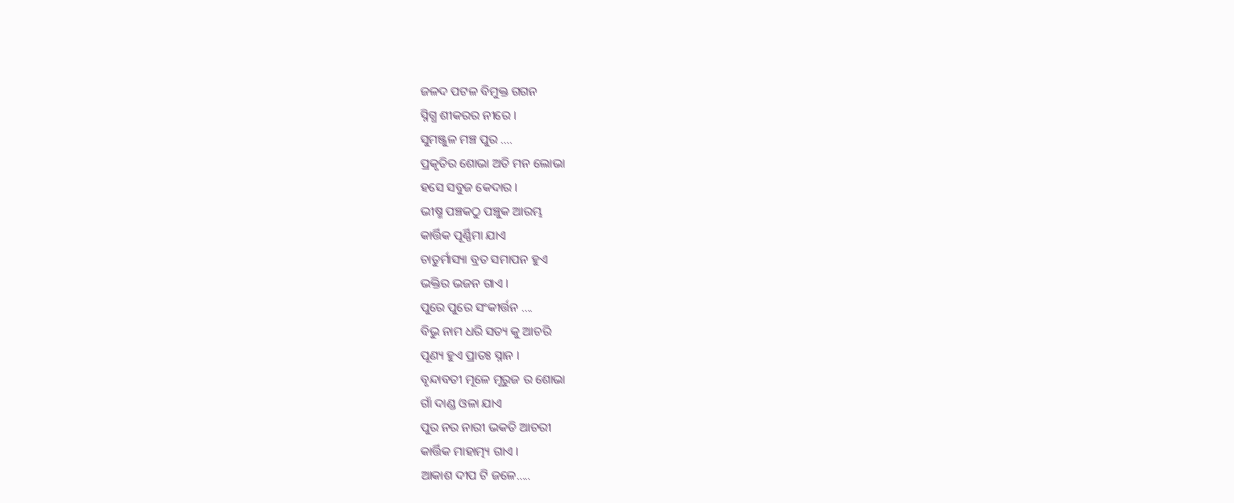ଜଳଦ ପଟଳ ବିମୁକ୍ତ ଗଗନ
ସ୍ନିଗ୍ଧ ଶୀକରର ନୀରେ ।
ସୁମଞ୍ଜୁଳ ମଞ୍ଚ ପୁର ....
ପ୍ରକୃତିର ଶୋଭା ଅତି ମନ ଲୋଭା
ହସେ ସବୁଜ କେଦାର ।
ଭୀଷ୍ମ ପଞ୍ଚକଠୁ ପଞ୍ଚୁକ ଆରମ୍ଭ
କାର୍ତ୍ତିକ ପୂର୍ଣ୍ଣିମା ଯାଏ
ଚାତୁର୍ମାସ୍ୟା ବ୍ରତ ସମାପନ ହୁଏ
ଭକ୍ତିର ଭଜନ ଗାଏ ।
ପୁରେ ପୁରେ ସଂକୀର୍ତ୍ତନ ....
ବିଭୁ ନାମ ଧରି ସତ୍ୟ କୁ ଆଚରି
ପୂଣ୍ୟ ହୁଏ ପ୍ରାତଃ ସ୍ନାନ ।
ବୃନ୍ଦାବତୀ ମୂଳେ ମୂରୁଜ ର ଶୋଭା
ଗାଁ ଦାଣ୍ଡ ଓଳା ଯାଏ
ପୁର ନର ନାରୀ ଭକତି ଆଚରୀ
କାର୍ତ୍ତିକ ମାହାତ୍ମ୍ୟ ଗାଏ ।
ଆକାଶ ଦୀପ ଟି ଜଳେ.....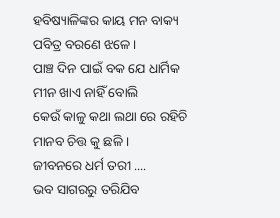ହବିଷ୍ୟାଳିଙ୍କର କାୟ ମନ ବାକ୍ୟ
ପବିତ୍ର ବରଣେ ଝଳେ ।
ପାଞ୍ଚ ଦିନ ପାଇଁ ବକ ଯେ ଧାର୍ମିକ
ମୀନ ଖାଏ ନାହିଁ ବୋଲି
କେଉଁ କାଳୁ କଥା ଲଥା ରେ ରହିଚି
ମାନବ ଚିତ୍ତ କୁ ଛଳି ।
ଜୀବନରେ ଧର୍ମ ତରୀ ....
ଭବ ସାଗରରୁ ତରିଯିବ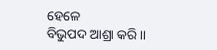ହେଳେ
ବିଭୁପଦ ଆଶ୍ରା କରି ।।